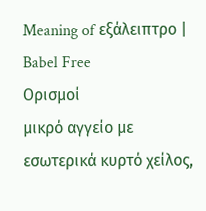Meaning of εξάλειπτρο | Babel Free
Ορισμοί
μικρό αγγείο με εσωτερικά κυρτό χείλος,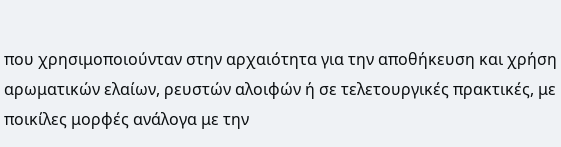που χρησιμοποιούνταν στην αρχαιότητα για την αποθήκευση και χρήση αρωματικών ελαίων, ρευστών αλοιφών ή σε τελετουργικές πρακτικές, με ποικίλες μορφές ανάλογα με την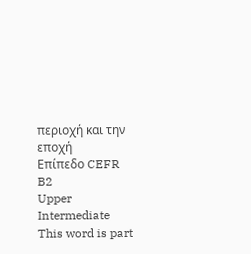περιοχή και την εποχή
Επίπεδο CEFR
B2
Upper Intermediate
This word is part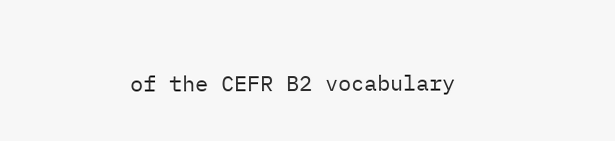of the CEFR B2 vocabulary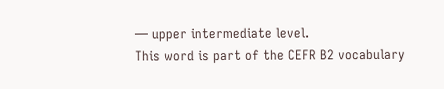— upper intermediate level.
This word is part of the CEFR B2 vocabulary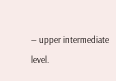— upper intermediate level.